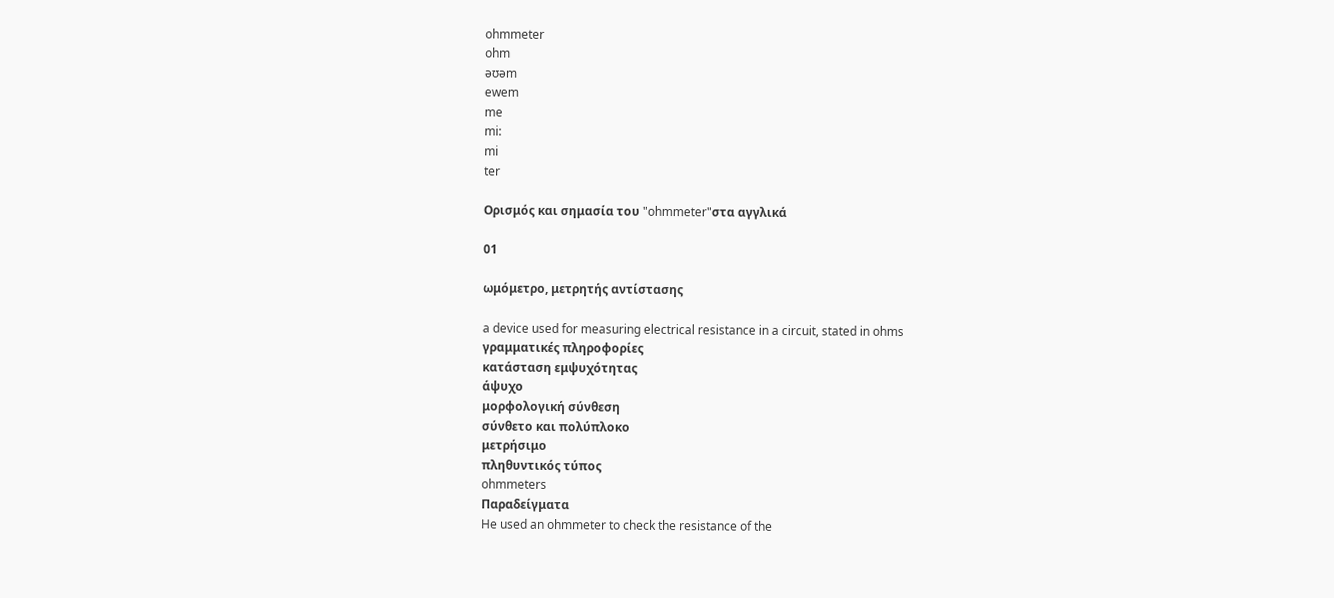ohmmeter
ohm
əʊəm
ewem
me
mi:
mi
ter

Ορισμός και σημασία του "ohmmeter"στα αγγλικά

01

ωμόμετρο, μετρητής αντίστασης

a device used for measuring electrical resistance in a circuit, stated in ohms
γραμματικές πληροφορίες
κατάσταση εμψυχότητας
άψυχο
μορφολογική σύνθεση
σύνθετο και πολύπλοκο
μετρήσιμο
πληθυντικός τύπος
ohmmeters
Παραδείγματα
He used an ohmmeter to check the resistance of the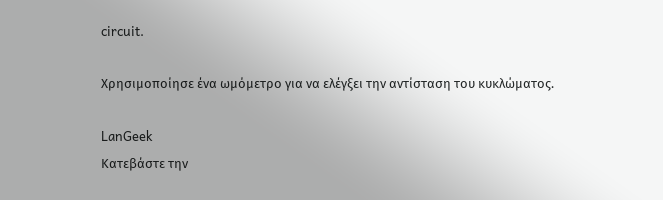circuit.

Χρησιμοποίησε ένα ωμόμετρο για να ελέγξει την αντίσταση του κυκλώματος.

LanGeek
Κατεβάστε την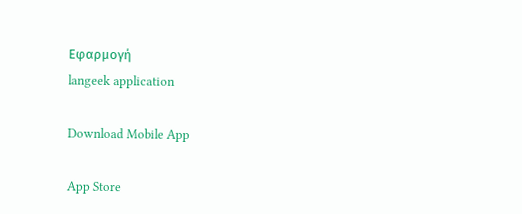Εφαρμογή
langeek application

Download Mobile App

App Store